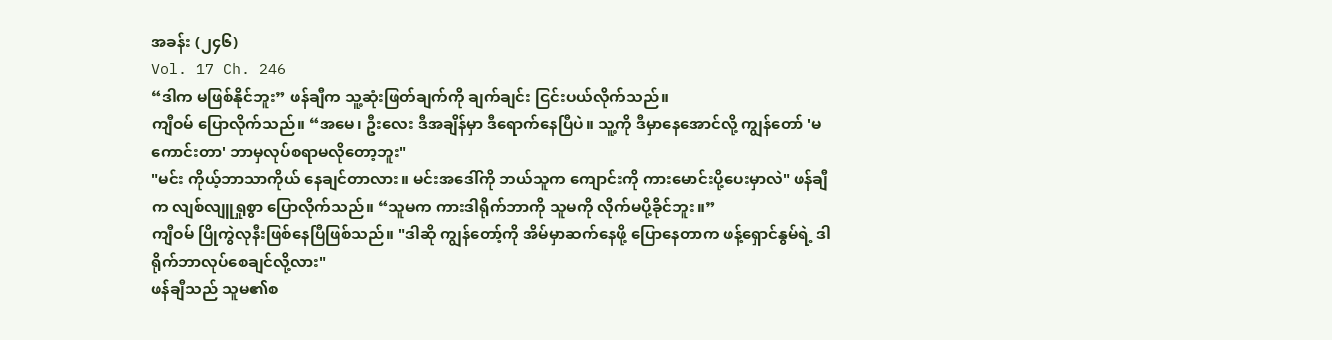အခန်း (၂၄၆)
Vol. 17 Ch. 246
“ဒါက မဖြစ်နိုင်ဘူး” ဖန်ချီက သူ့ဆုံးဖြတ်ချက်ကို ချက်ချင်း ငြင်းပယ်လိုက်သည်။
ကျီဝမ် ပြောလိုက်သည်။ “အမေ၊ ဦးလေး ဒီအချိန်မှာ ဒီရောက်နေပြီပဲ။ သူ့ကို ဒီမှာနေအောင်လို့ ကျွန်တော် 'မကောင်းတာ' ဘာမှလုပ်စရာမလိုတော့ဘူး"
"မင်း ကိုယ့်ဘာသာကိုယ် နေချင်တာလား။ မင်းအဒေါ်ကို ဘယ်သူက ကျောင်းကို ကားမောင်းပို့ပေးမှာလဲ" ဖန်ချီက လျစ်လျူရှုစွာ ပြောလိုက်သည်။ “သူမက ကားဒါရိုက်ဘာကို သူမကို လိုက်မပို့ခိုင်ဘူး။”
ကျီဝမ် ပြိုကွဲလုနီးဖြစ်နေပြီဖြစ်သည်။ "ဒါဆို ကျွန်တော့်ကို အိမ်မှာဆက်နေဖို့ ပြောနေတာက ဖန့်ရှောင်နွမ်ရဲ့ ဒါရိုက်ဘာလုပ်စေချင်လို့လား"
ဖန်ချီသည် သူမ၏စ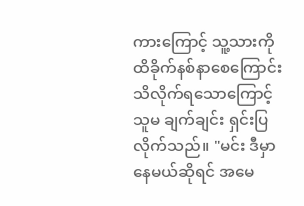ကားကြောင့် သူ့သားကို ထိခိုက်နစ်နာစေကြောင်း သိလိုက်ရသောကြောင့် သူမ ချက်ချင်း ရှင်းပြလိုက်သည်။ "မင်း ဒီမှာနေမယ်ဆိုရင် အမေ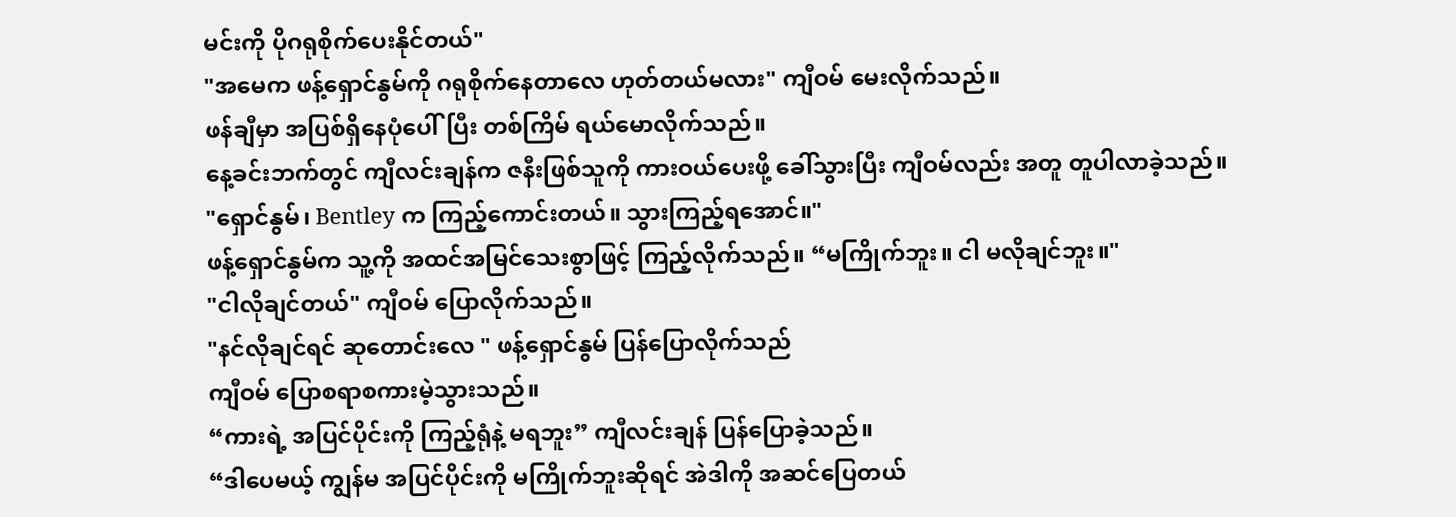မင်းကို ပိုဂရုစိုက်ပေးနိုင်တယ်"
"အမေက ဖန့်ရှောင်နွမ်ကို ဂရုစိုက်နေတာလေ ဟုတ်တယ်မလား" ကျီဝမ် မေးလိုက်သည်။
ဖန်ချီမှာ အပြစ်ရှိနေပုံပေါ်ပြီး တစ်ကြိမ် ရယ်မောလိုက်သည်။
နေ့ခင်းဘက်တွင် ကျီလင်းချန်က ဇနီးဖြစ်သူကို ကားဝယ်ပေးဖို့ ခေါ်သွားပြီး ကျီဝမ်လည်း အတူ တူပါလာခဲ့သည်။
"ရှောင်နွမ်၊ Bentley က ကြည့်ကောင်းတယ်။ သွားကြည့်ရအောင်။"
ဖန့်ရှောင်နွမ်က သူ့ကို အထင်အမြင်သေးစွာဖြင့် ကြည့်လိုက်သည်။ “မကြိုက်ဘူး။ ငါ မလိုချင်ဘူး။"
"ငါလိုချင်တယ်" ကျီဝမ် ပြောလိုက်သည်။
"နင်လိုချင်ရင် ဆုတောင်းလေ " ဖန့်ရှောင်နွမ် ပြန်ပြောလိုက်သည်
ကျီဝမ် ပြောစရာစကားမဲ့သွားသည်။
“ကားရဲ့ အပြင်ပိုင်းကို ကြည့်ရုံနဲ့ မရဘူး” ကျီလင်းချန် ပြန်ပြောခဲ့သည်။
“ဒါပေမယ့် ကျွန်မ အပြင်ပိုင်းကို မကြိုက်ဘူးဆိုရင် အဲဒါကို အဆင်ပြေတယ်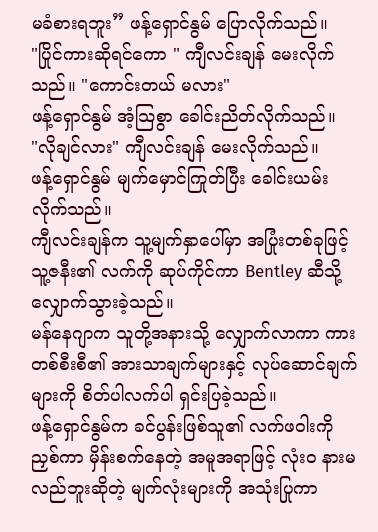မခံစားရဘူး” ဖန့်ရှောင်နွမ် ပြောလိုက်သည်။
"ပြိုင်ကားဆိုရင်ကော " ကျီလင်းချန် မေးလိုက်သည်။ "ကောင်းတယ် မလား"
ဖန့်ရှောင်နွမ် အံ့သြစွာ ခေါင်းညိတ်လိုက်သည်။
"လိုချင်လား" ကျီလင်းချန် မေးလိုက်သည်။
ဖန့်ရှောင်နွမ် မျက်မှောင်ကြုတ်ပြီး ခေါင်းယမ်းလိုက်သည်။
ကျီလင်းချန်က သူ့မျက်နှာပေါ်မှာ အပြုံးတစ်ခုဖြင့် သူ့ဇနီး၏ လက်ကို ဆုပ်ကိုင်ကာ Bentley ဆီသို့ လျှောက်သွားခဲ့သည်။
မန်နေဂျာက သူတို့အနားသို့ လျှောက်လာကာ ကားတစ်စီးစီ၏ အားသာချက်များနှင့် လုပ်ဆောင်ချက်များကို စိတ်ပါလက်ပါ ရှင်းပြခဲ့သည်။
ဖန့်ရှောင်နွမ်က ခင်ပွန်းဖြစ်သူ၏ လက်ဖဝါးကို ညှစ်ကာ မှိန်းစက်နေတဲ့ အမူအရာဖြင့် လုံးဝ နားမလည်ဘူးဆိုတဲ့ မျက်လုံးများကို အသုံးပြုကာ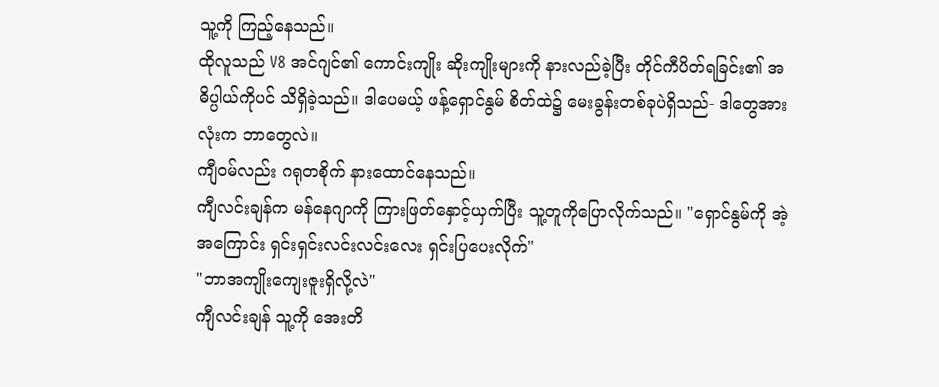သူ့ကို ကြည့်နေသည်။
ထိုလူသည် V8 အင်ဂျင်၏ ကောင်းကျိုး ဆိုးကျိုးများကို နားလည်ခဲ့ပြီး တိုင်ကီပိတ်ရခြင်း၏ အဓိပ္ပါယ်ကိုပင် သိရှိခဲ့သည်။ ဒါပေမယ့် ဖန့်ရှောင်နွမ် စိတ်ထဲ၌ မေးခွန်းတစ်ခုပဲရှိသည်- ဒါတွေအားလုံးက ဘာတွေလဲ။
ကျီဝမ်လည်း ဂရုတစိုက် နားထောင်နေသည်။
ကျီလင်းချန်က မန်နေဂျာကို ကြားဖြတ်နှောင့်ယှက်ပြီး သူ့တူကိုပြောလိုက်သည်။ "ရှောင်နွမ်ကို အဲ့အကြောင်း ရှင်းရှင်းလင်းလင်းလေး ရှင်းပြပေးလိုက်"
"ဘာအကျိုးကျေးဇူးရှိလို့လဲ"
ကျီလင်းချန် သူ့ကို အေးတိ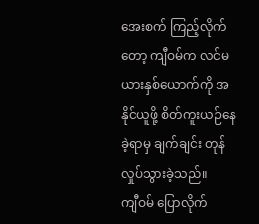အေးစက် ကြည့်လိုက်တော့ ကျီဝမ်က လင်မယားနှစ်ယောက်ကို အနိုင်ယူဖို့ စိတ်ကူးယဉ်နေခဲ့ရာမှ ချက်ချင်း တုန်လှုပ်သွားခဲ့သည်။
ကျီဝမ် ပြောလိုက်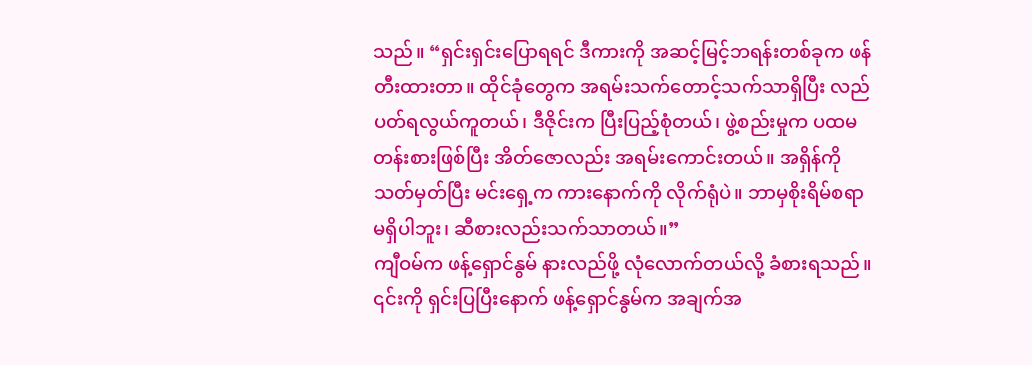သည်။ “ရှင်းရှင်းပြောရရင် ဒီကားကို အဆင့်မြင့်ဘရန်းတစ်ခုက ဖန်တီးထားတာ။ ထိုင်ခုံတွေက အရမ်းသက်တောင့်သက်သာရှိပြီး လည်ပတ်ရလွယ်ကူတယ်၊ ဒီဇိုင်းက ပြီးပြည့်စုံတယ်၊ ဖွဲ့စည်းမှုက ပထမတန်းစားဖြစ်ပြီး အိတ်ဇောလည်း အရမ်းကောင်းတယ်။ အရှိန်ကို သတ်မှတ်ပြီး မင်းရှေ့က ကားနောက်ကို လိုက်ရုံပဲ။ ဘာမှစိုးရိမ်စရာမရှိပါဘူး၊ ဆီစားလည်းသက်သာတယ်။”
ကျီဝမ်က ဖန့်ရှောင်နွမ် နားလည်ဖို့ လုံလောက်တယ်လို့ ခံစားရသည်။
၎င်းကို ရှင်းပြပြီးနောက် ဖန့်ရှောင်နွမ်က အချက်အ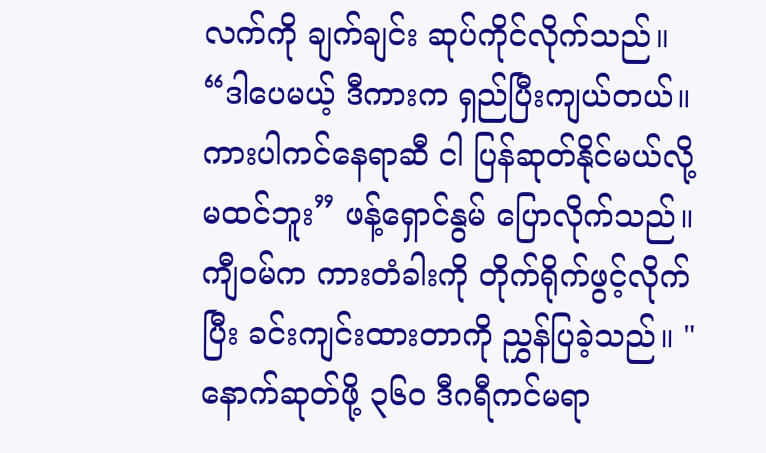လက်ကို ချက်ချင်း ဆုပ်ကိုင်လိုက်သည်။
“ဒါပေမယ့် ဒီကားက ရှည်ပြီးကျယ်တယ်။ ကားပါကင်နေရာဆီ ငါ ပြန်ဆုတ်နိုင်မယ်လို့ မထင်ဘူး” ဖန့်ရှောင်နွမ် ပြောလိုက်သည်။
ကျီဝမ်က ကားတံခါးကို တိုက်ရိုက်ဖွင့်လိုက်ပြီး ခင်းကျင်းထားတာကို ညွှန်ပြခဲ့သည်။ "နောက်ဆုတ်ဖို့ ၃၆၀ ဒီဂရီကင်မရာ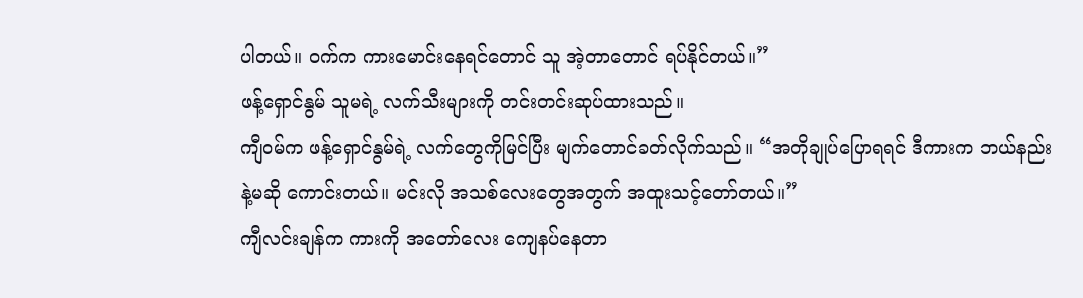ပါတယ်။ ဝက်က ကားမောင်းနေရင်တောင် သူ အဲ့တာတောင် ရပ်နိုင်တယ်။”
ဖန့်ရှောင်နွမ် သူမရဲ့ လက်သီးများကို တင်းတင်းဆုပ်ထားသည်။
ကျီဝမ်က ဖန့်ရှောင်နွမ်ရဲ့ လက်တွေကိုမြင်ပြီး မျက်တောင်ခတ်လိုက်သည်။ “အတိုချုပ်ပြောရရင် ဒီကားက ဘယ်နည်းနဲ့မဆို ကောင်းတယ်။ မင်းလို အသစ်လေးတွေအတွက် အထူးသင့်တော်တယ်။”
ကျီလင်းချန်က ကားကို အတော်လေး ကျေနပ်နေတာ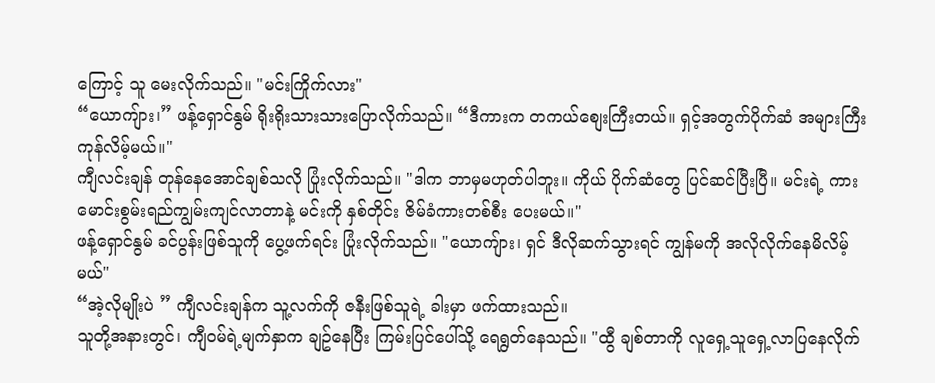ကြောင့် သူ မေးလိုက်သည်။ "မင်းကြိုက်လား"
“ယောကျ်ား၊” ဖန့်ရှောင်နွမ် ရိုးရိုးသားသားပြောလိုက်သည်။ “ဒီကားက တကယ်စျေးကြီးတယ်။ ရှင့်အတွက်ပိုက်ဆံ အများကြီး ကုန်လိမ့်မယ်။"
ကျီလင်းချန် တုန်နေအောင်ချစ်သလို ပြုံးလိုက်သည်။ "ဒါက ဘာမှမဟုတ်ပါဘူး။ ကိုယ် ပိုက်ဆံတွေ ပြင်ဆင်ပြီးပြီ။ မင်းရဲ့ ကားမောင်းစွမ်းရည်ကျွမ်းကျင်လာတာနဲ့ မင်းကို နှစ်တိုင်း ဇိမ်ခံကားတစ်စီး ပေးမယ်။"
ဖန့်ရှောင်နွမ် ခင်ပွန်းဖြစ်သူကို ပွေ့ဖက်ရင်း ပြုံးလိုက်သည်။ "ယောကျ်ား၊ ရှင် ဒီလိုဆက်သွားရင် ကျွန်မကို အလိုလိုက်နေမိလိမ့်မယ်"
“အဲ့လိုမျိုးပဲ ” ကျီလင်းချန်က သူ့လက်ကို ဇနီးဖြစ်သူရဲ့ ခါးမှာ ဖက်ထားသည်။
သူတို့အနားတွင်၊ ကျီဝမ်ရဲ့မျက်နှာက ချဥ်နေပြီး ကြမ်းပြင်ပေါ်သို့ ရေရွတ်နေသည်။ "ထွီ ချစ်တာကို လူရှေ့သူရှေ့လာပြနေလိုက်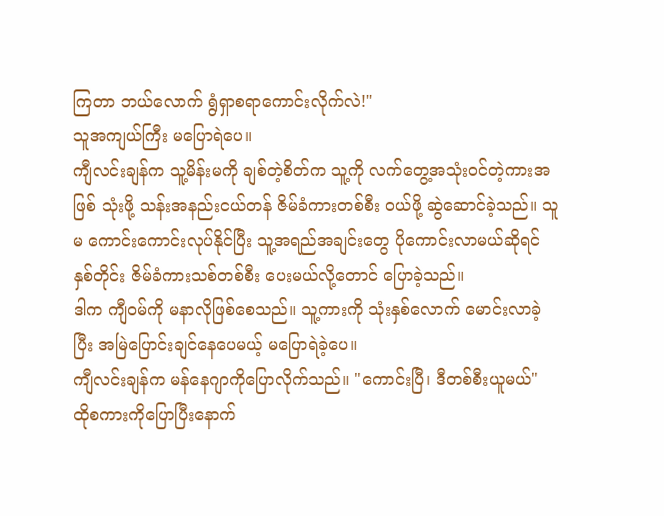ကြတာ ဘယ်လောက် ရွံရှာစရာကောင်းလိုက်လဲ!"
သူအကျယ်ကြီး မပြောရဲပေ။
ကျီလင်းချန်က သူ့မိန်းမကို ချစ်တဲ့စိတ်က သူ့ကို လက်တွေ့အသုံးဝင်တဲ့ကားအဖြစ် သုံးဖို့ သန်းအနည်းငယ်တန် ဇိမ်ခံကားတစ်စီး ဝယ်ဖို့ ဆွဲဆောင်ခဲ့သည်။ သူမ ကောင်းကောင်းလုပ်နိုင်ပြီး သူ့အရည်အချင်းတွေ ပိုကောင်းလာမယ်ဆိုရင် နှစ်တိုင်း ဇိမ်ခံကားသစ်တစ်စီး ပေးမယ်လို့တောင် ပြောခဲ့သည်။
ဒါက ကျီဝမ်ကို မနာလိုဖြစ်စေသည်။ သူ့ကားကို သုံးနှစ်လောက် မောင်းလာခဲ့ပြီး အမြဲပြောင်းချင်နေပေမယ့် မပြောရဲခဲ့ပေ။
ကျီလင်းချန်က မန်နေဂျာကိုပြောလိုက်သည်။ "ကောင်းပြီ၊ ဒီတစ်စီးယူမယ်" ထိုစကားကိုပြောပြီးနောက်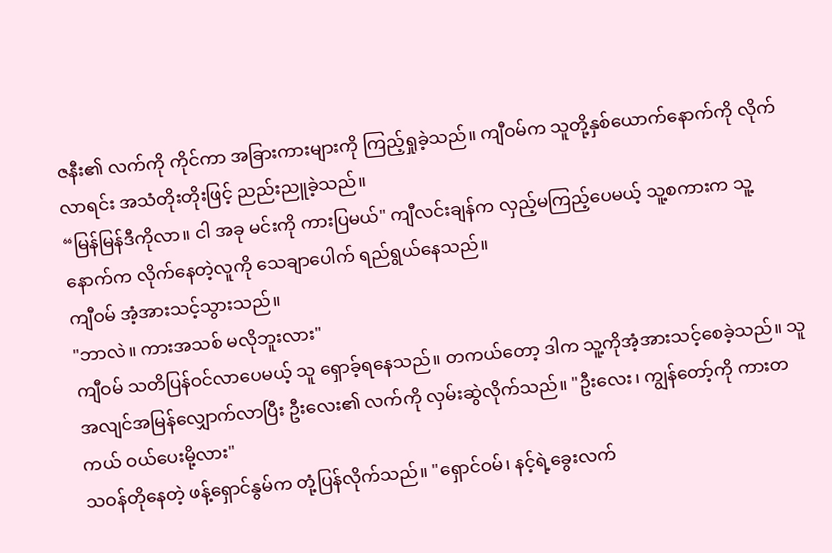ဇနီး၏ လက်ကို ကိုင်ကာ အခြားကားများကို ကြည့်ရှုခဲ့သည်။ ကျီဝမ်က သူတို့နှစ်ယောက်နောက်ကို လိုက်လာရင်း အသံတိုးတိုးဖြင့် ညည်းညူခဲ့သည်။
“မြန်မြန်ဒီကိုလာ။ ငါ အခု မင်းကို ကားပြမယ်" ကျီလင်းချန်က လှည့်မကြည့်ပေမယ့် သူ့စကားက သူ့နောက်က လိုက်နေတဲ့လူကို သေချာပေါက် ရည်ရွယ်နေသည်။
ကျီဝမ် အံ့အားသင့်သွားသည်။
"ဘာလဲ။ ကားအသစ် မလိုဘူးလား"
ကျီဝမ် သတိပြန်ဝင်လာပေမယ့် သူ ရှောခ့်ရနေသည်။ တကယ်တော့ ဒါက သူ့ကိုအံ့အားသင့်စေခဲ့သည်။ သူ အလျင်အမြန်လျှောက်လာပြီး ဦးလေး၏ လက်ကို လှမ်းဆွဲလိုက်သည်။ "ဦးလေး၊ ကျွန်တော့်ကို ကားတကယ် ဝယ်ပေးမို့လား"
သဝန်တိုနေတဲ့ ဖန့်ရှောင်နွမ်က တုံ့ပြန်လိုက်သည်။ "ရှောင်ဝမ်၊ နင့်ရဲ့ခွေးလက်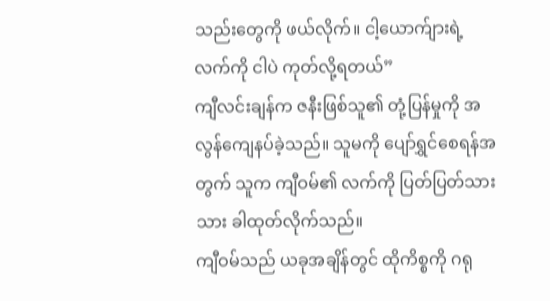သည်းတွေကို ဖယ်လိုက်။ ငါ့ယောက်ျားရဲ့ လက်ကို ငါပဲ ကုတ်လို့ရတယ်”
ကျီလင်းချန်က ဇနီးဖြစ်သူ၏ တုံ့ပြန်မှုကို အလွန်ကျေနပ်ခဲ့သည်။ သူမကို ပျော်ရွှင်စေရန်အတွက် သူက ကျီဝမ်၏ လက်ကို ပြတ်ပြတ်သားသား ခါထုတ်လိုက်သည်။
ကျီဝမ်သည် ယခုအချိန်တွင် ထိုကိစ္စကို ဂရု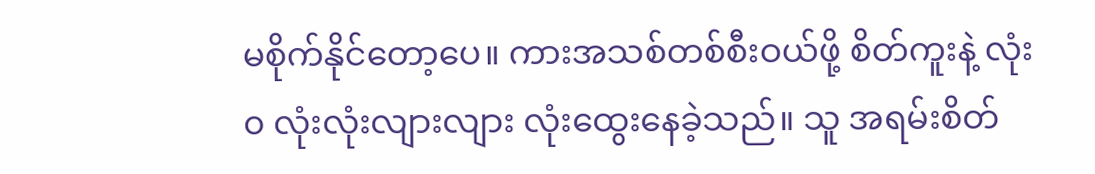မစိုက်နိုင်တော့ပေ။ ကားအသစ်တစ်စီးဝယ်ဖို့ စိတ်ကူးနဲ့ လုံး၀ လုံးလုံးလျားလျား လုံးထွေးနေခဲ့သည်။ သူ အရမ်းစိတ်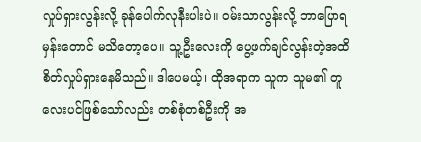လှုပ်ရှားလွန်းလို့ ခုန်ပေါက်လုနီးပါးပဲ။ ဝမ်းသာလွန်းလို့ ဘာပြောရမှန်းတောင် မသိတော့ပေ။ သူ့ဦးလေးကို ပွေ့ဖက်ချင်လွန်းတဲ့အထိ စိတ်လှုပ်ရှားနေမိသည်။ ဒါပေမယ့်၊ ထိုအရာက သူက သူမ၏ တူလေးပင်ဖြစ်သော်လည်း တစ်စုံတစ်ဦးကို အ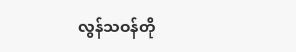လွန်သဝန်တို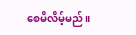စေမိလိမ့်မည်။